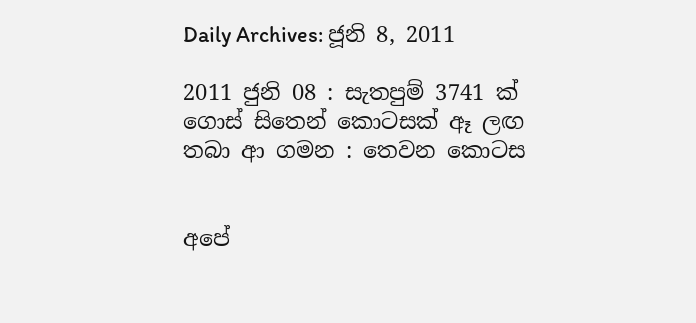Daily Archives: ජූනි 8, 2011

2011 ජුනි 08 : සැතපුම් 3741 ක් ගොස් සිතෙන් කොටසක් ඈ ලඟ තබා ආ ගමන : තෙවන කොටස


අපේ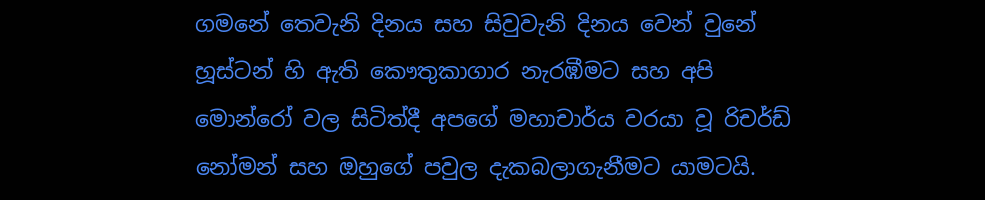ගමනේ තෙවැනි දිනය සහ සිවුවැනි දිනය වෙන් වුනේ හූස්ටන් හි ඇති කෞතුකාගාර නැරඹීමට සහ අපි මොන්රෝ වල සිටිත්දී අපගේ මහාචාර්ය වරයා වූ රිචර්ඩ් නෝමන් සහ ඔහුගේ පවුල දැකබලාගැනීමට යාමටයි.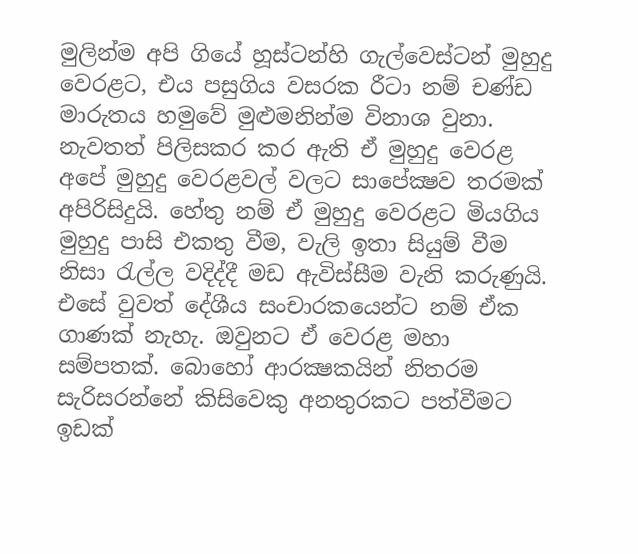මුලින්ම අපි ගියේ හූස්ටන්හි ගැල්වෙස්ටන් මුහුදු වෙරළට, එය පසුගිය වසරක රීටා නම් චණ්ඩ මාරුතය හමුවේ මුළුමනින්ම විනාශ වුනා. නැවතත් පිලිසකර කර ඇති ඒ මුහුදු වෙරළ අපේ මුහුදු වෙරළවල් වලට සාපේක්‍ෂව තරමක් අපිරිසිදුයි. හේතු නම් ඒ මුහුදු වෙරළට මියගිය මුහුදු පාසි එකතු වීම, වැලි ඉතා සියුම් වීම නිසා රැල්ල වදිද්දී මඩ ඇවිස්සීම වැනි කරුණුයි. එසේ වුවත් දේශීය සංචාරකයෙන්ට නම් ඒක ගාණක් නැහැ. ඔවුනට ඒ වෙරළ මහා සම්පතක්. බොහෝ ආරක්‍ෂකයින් නිතරම සැරිසරන්නේ කිසිවෙකු අනතුරකට පත්වීමට ඉඩක්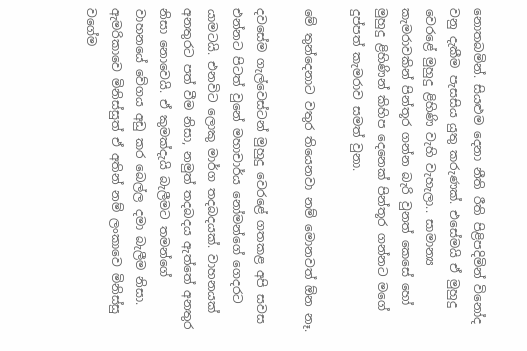නොතබමින්. සියළුම දෙනා නීති රීති පිළිපදිමින් විනෝද වනු දැකීම පැසසිය යුතු කරුණක්. එසේමයි ඒ මුහුදු වෙරළේ මුහුදු ළිහිණි වැහි වැහැලා.. සාමාන්‍ය කැමරාවකින් පින්තූර ගන්න බැරි වුනත් කෙසේ හෝ මුහුදු ළිහිණින් කිහිප දෙනෙක් පින්තූර ගන්නට මගේ දුප්පත් කැමරාව සමත් වුනා.

මේ තුන්දෙනාට වතුර තියෙනවා නම් මොනවත් ඕන නෑ.

දවසේම ගැල්වෙස්ටන් මුහුදු වෙරළේ ගතකළ අපි සවස එන්නට පිටත් වුනේ මහාචාර්ය නෝමන්ගේ ගෙදරට යාමටයි. එනවිට ලොකු මාර්ග තදබදයක්. වාහනයක් අනතුරට පත් වීම නිසා, නමුත් තදබදය ඇත්තේ අනතුර නිසා නොවෙයි. ඒ කුමක්දැයි බැලීමට තමන්ගේ වාහනයේ වේගය අඩු කර බෙල්ල දමා බැලීම නිසා. ඇමරිකාවෙ මිනිස්සුත් ඒ අතින් නම් ලංකාවෙ මිනිස්සු වගේම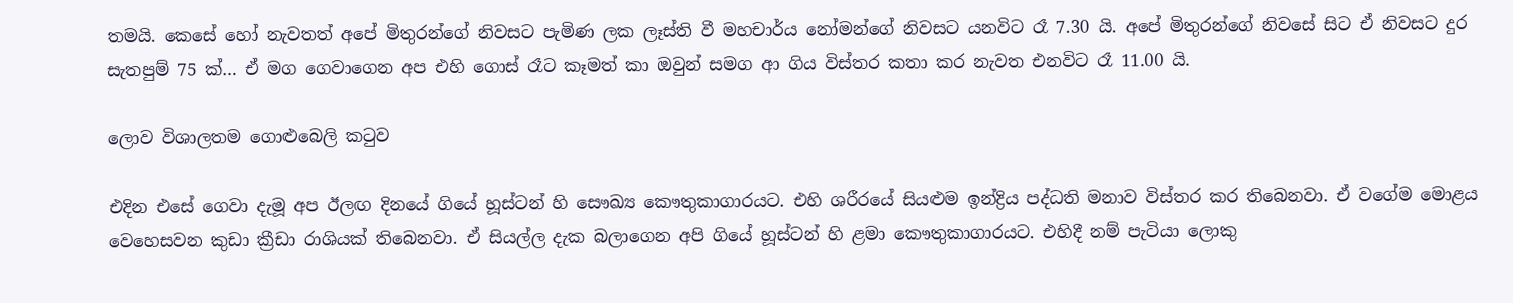තමයි. කෙසේ හෝ නැවතත් අපේ මිතුරන්ගේ නිවසට පැමිණ ලක ලෑස්ති වී මහචාර්ය නෝමන්ගේ නිවසට යනවිට රෑ 7.30 යි. අපේ මිතුරන්ගේ නිවසේ සිට ඒ නිවසට දුර සැතපුම් 75 ක්… ඒ මග ගෙවාගෙන අප එහි ගොස් රෑට කෑමත් කා ඔවුන් සමග ආ ගිය විස්තර කතා කර නැවත එනවිට රෑ 11.00 යි.

ලොව විශාලතම ගොළුබෙලි කටුව

එදින එසේ ගෙවා දැමූ අප ඊලඟ දිනයේ ගියේ හූස්ටන් හි සෞඛ්‍ය කෞතුකාගාරයට. එහි ශරීරයේ සියළුම ඉන්ද්‍රිය පද්ධති මනාව විස්තර කර තිබෙනවා. ඒ වගේම මොළය වෙහෙසවන කුඩා ක්‍රීඩා රාශියක් තිබෙනවා. ඒ සියල්ල දැක බලාගෙන අපි ගියේ හූස්ටන් හි ළමා කෞතුකාගාරයට. එහිදී නම් පැටියා ලොකු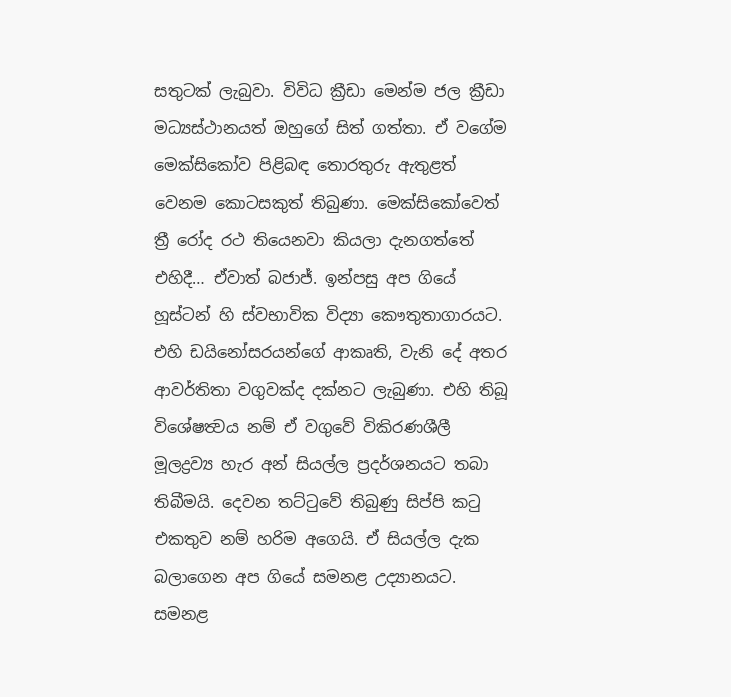සතුටක් ලැබුවා. විවිධ ක්‍රීඩා මෙන්ම ජල ක්‍රීඩා මධ්‍යස්ථානයත් ඔහුගේ සිත් ගත්තා. ඒ වගේම මෙක්සිකෝව පිළිබඳ තොරතුරු ඇතුළත් වෙනම කොටසකුත් තිබුණා. මෙක්සිකෝවෙත් ත්‍රී රෝද රථ තියෙනවා කියලා දැනගත්තේ එහිදී… ඒවාත් බජාජ්. ඉන්පසු අප ගියේ හූස්ටන් හි ස්වභාවික විද්‍යා කෞතුතාගාරයට. එහි ඩයිනෝසරයන්ගේ ආකෘති, වැනි දේ අතර ආවර්තිතා වගුවක්ද දක්නට ලැබුණා. එහි තිබූ විශේෂත්‍වය නම් ඒ වගුවේ විකිරණශීලී මූලද්‍රව්‍ය හැර අන් සියල්ල ප්‍රදර්ශනයට තබා තිබීමයි. දෙවන තට්ටුවේ තිබුණු සිප්පි කටු එකතුව නම් හරිම අගෙයි. ඒ සියල්ල දැක බලාගෙන අප ගියේ සමනළ උද්‍යානයට. සමනළ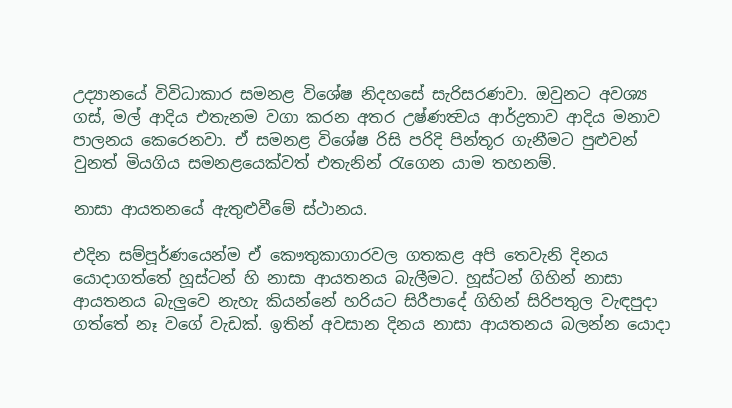උද්‍යානයේ විවිධාකාර සමනළ විශේෂ නිදහසේ සැරිසරණවා. ඔවුනට අවශ්‍ය ගස්, මල් ආදිය එතැනම වගා කරන අතර උෂ්ණත්‍වය ආර්ද්‍රතාව ආදිය මනාව පාලනය කෙරෙනවා. ඒ සමනළ විශේෂ රිසි පරිදි පින්තූර ගැනීමට පුළුවන් වුනත් මියගිය සමනළයෙක්වත් එතැනින් රැගෙන යාම තහනම්.

නාසා ආයතනයේ ඇතුළුවීමේ ස්ථානය.

එදින සම්පූර්ණයෙන්ම ඒ කෞතුකාගාරවල ගතකළ අපි තෙවැනි දිනය යොදාගත්තේ හූස්ටන් හි නාසා ආයතනය බැලීමට. හූස්ටන් ගිහින් නාසා ආයතනය බැලුවෙ නැහැ කියන්නේ හරියට සිරීපාදේ ගිහින් සිරිපතුල වැඳපුදා ගත්තේ නෑ වගේ වැඩක්. ඉතින් අවසාන දිනය නාසා ආයතනය බලන්න යොදා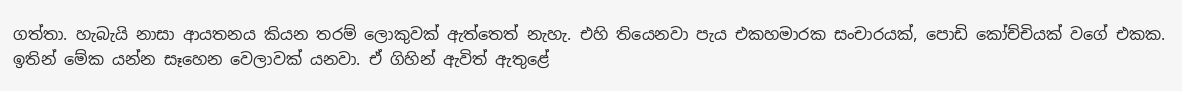ගත්තා. හැබැයි නාසා ආයතනය කියන තරම් ලොකුවක් ඇත්තෙත් නැහැ. එහි තියෙනවා පැය එකහමාරක සංචාරයක්, පොඩි කෝච්චියක් වගේ එකක. ඉතින් මේක යන්න සෑහෙන වෙලාවක් යනවා. ඒ ගිහින් ඇවිත් ඇතුළේ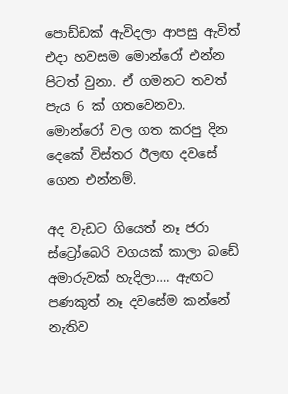පොඩ්ඩක් ඇවිදලා ආපසු ඇවිත් එදා හවසම මොන්රෝ එන්න පිටත් වුනා. ඒ ගමනට තවත් පැය 6 ක් ගතවෙනවා. මොන්රෝ වල ගත කරපු දින දෙකේ විස්තර ඊලඟ දවසේ ගෙන එන්නම්.

අද වැඩට ගියෙත් නෑ ජරා ස්ට්‍රෝබෙරි වගයක් කාලා බඩේ අමාරුවක් හැදිලා…. ඇඟට පණකුත් නෑ දවසේම කන්නේ නැතිව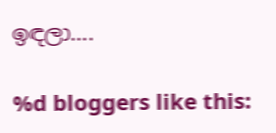ඉඳලා….

%d bloggers like this: